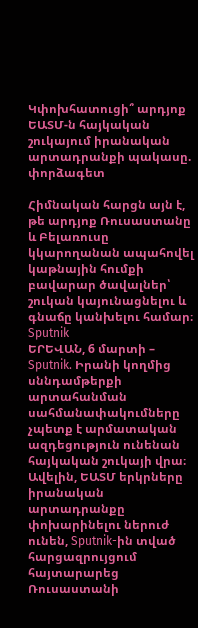Կփոխհատուցի՞ արդյոք ԵԱՏՄ-ն հայկական շուկայում իրանական արտադրանքի պակասը. փորձագետ

Հիմնական հարցն այն է, թե արդյոք Ռուսաստանը և Բելառուսը կկարողանան ապահովել կաթնային հումքի բավարար ծավալներ՝ շուկան կայունացնելու և գնաճը կանխելու համար։
Sputnik
ԵՐԵՎԱՆ, 6 մարտի – Sputnik. Իրանի կողմից սննդամթերքի արտահանման սահմանափակումները չպետք է արմատական ազդեցություն ունենան հայկական շուկայի վրա։ Ավելին, ԵԱՏՄ երկրները իրանական արտադրանքը փոխարինելու ներուժ ունեն, Sputnik-ին տված հարցազրույցում հայտարարեց Ռուսաստանի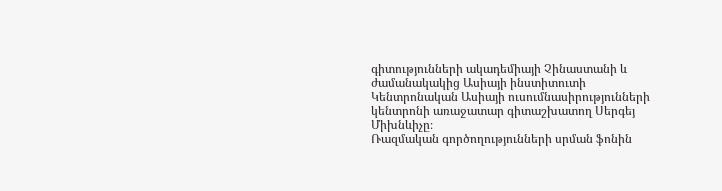գիտությունների ակադեմիայի Չինաստանի և ժամանակակից Ասիայի ինստիտուտի Կենտրոնական Ասիայի ուսումնասիրությունների կենտրոնի առաջատար գիտաշխատող Սերգեյ Միխնևիչը։
Ռազմական գործողությունների սրման ֆոնին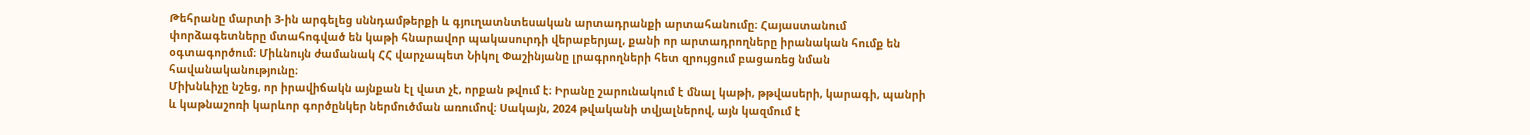Թեհրանը մարտի 3-ին արգելեց սննդամթերքի և գյուղատնտեսական արտադրանքի արտահանումը։ Հայաստանում փորձագետները մտահոգված են կաթի հնարավոր պակասուրդի վերաբերյալ, քանի որ արտադրողները իրանական հումք են օգտագործում։ Միևնույն ժամանակ ՀՀ վարչապետ Նիկոլ Փաշինյանը լրագրողների հետ զրույցում բացառեց նման հավանականությունը։
Միխնևիչը նշեց, որ իրավիճակն այնքան էլ վատ չէ, որքան թվում է։ Իրանը շարունակում է մնալ կաթի, թթվասերի, կարագի, պանրի և կաթնաշոռի կարևոր գործընկեր ներմուծման առումով։ Սակայն, 2024 թվականի տվյալներով, այն կազմում է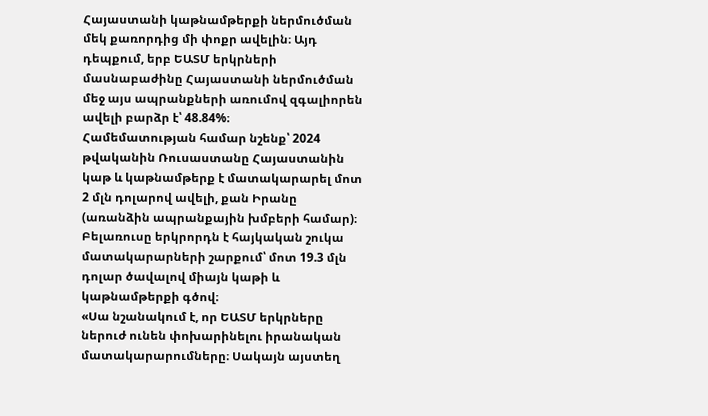Հայաստանի կաթնամթերքի ներմուծման մեկ քառորդից մի փոքր ավելին։ Այդ դեպքում, երբ ԵԱՏՄ երկրների մասնաբաժինը Հայաստանի ներմուծման մեջ այս ապրանքների առումով զգալիորեն ավելի բարձր է՝ 48.84%։
Համեմատության համար նշենք՝ 2024 թվականին Ռուսաստանը Հայաստանին կաթ և կաթնամթերք է մատակարարել մոտ 2 մլն դոլարով ավելի, քան Իրանը (առանձին ապրանքային խմբերի համար)։ Բելառուսը երկրորդն է հայկական շուկա մատակարարների շարքում՝ մոտ 19.3 մլն դոլար ծավալով միայն կաթի և կաթնամթերքի գծով։
«Սա նշանակում է, որ ԵԱՏՄ երկրները ներուժ ունեն փոխարինելու իրանական մատակարարումները։ Սակայն այստեղ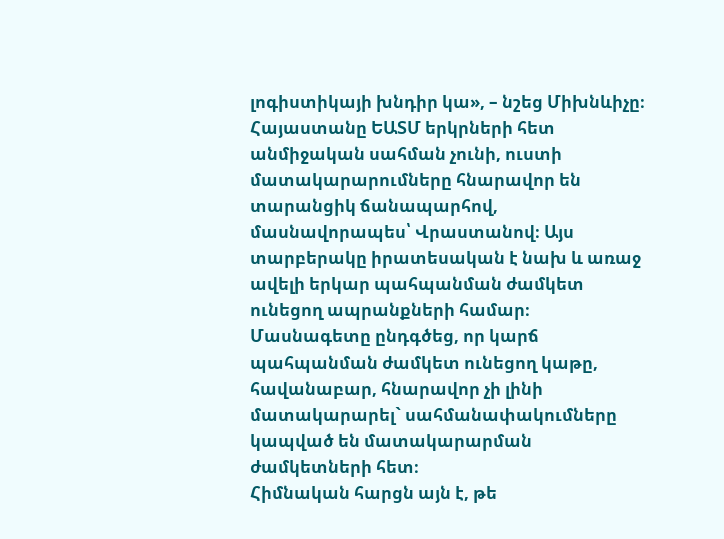լոգիստիկայի խնդիր կա», – նշեց Միխնևիչը։
Հայաստանը ԵԱՏՄ երկրների հետ անմիջական սահման չունի, ուստի մատակարարումները հնարավոր են տարանցիկ ճանապարհով, մասնավորապես՝ Վրաստանով։ Այս տարբերակը իրատեսական է նախ և առաջ ավելի երկար պահպանման ժամկետ ունեցող ապրանքների համար։ Մասնագետը ընդգծեց, որ կարճ պահպանման ժամկետ ունեցող կաթը, հավանաբար, հնարավոր չի լինի մատակարարել` սահմանափակումները կապված են մատակարարման ժամկետների հետ։
Հիմնական հարցն այն է, թե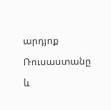արդյոք Ռուսաստանը և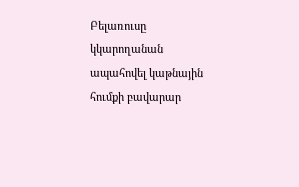Բելառուսը կկարողանան ապահովել կաթնային հումքի բավարար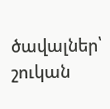ծավալներ՝ շուկան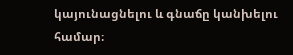կայունացնելու և գնաճը կանխելու համար։